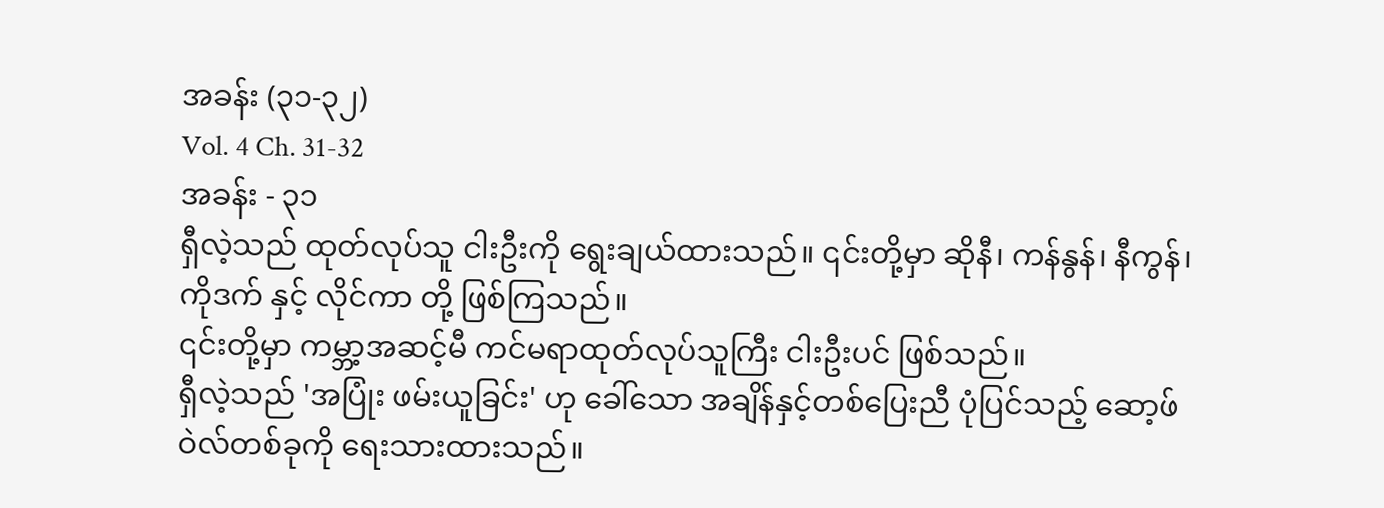အခန်း (၃၁-၃၂)
Vol. 4 Ch. 31-32
အခန်း - ၃၁
ရှီလဲ့သည် ထုတ်လုပ်သူ ငါးဦးကို ရွေးချယ်ထားသည်။ ၎င်းတို့မှာ ဆိုနီ၊ ကန်နွန်၊ နီကွန်၊ ကိုဒက် နှင့် လိုင်ကာ တို့ ဖြစ်ကြသည်။
၎င်းတို့မှာ ကမ္ဘာ့အဆင့်မီ ကင်မရာထုတ်လုပ်သူကြီး ငါးဦးပင် ဖြစ်သည်။
ရှီလဲ့သည် 'အပြုံး ဖမ်းယူခြင်း' ဟု ခေါ်သော အချိန်နှင့်တစ်ပြေးညီ ပုံပြင်သည့် ဆော့ဖ်ဝဲလ်တစ်ခုကို ရေးသားထားသည်။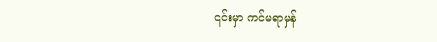၎င်းမှာ ကင်မရာမှန်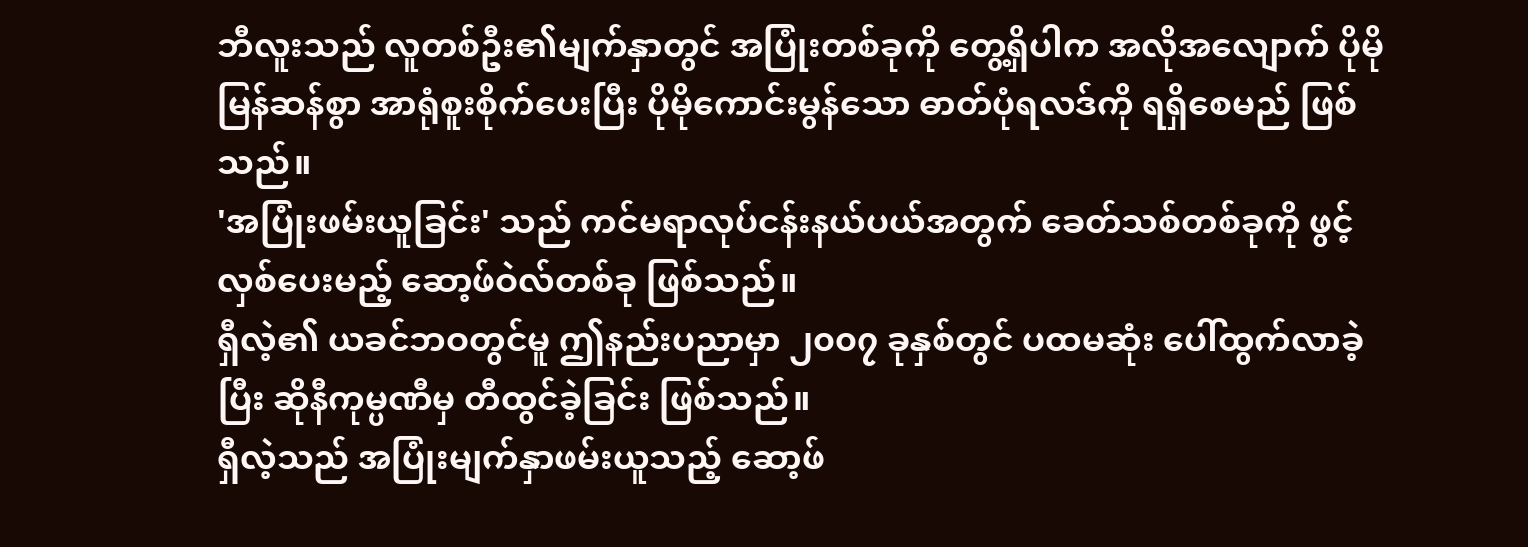ဘီလူးသည် လူတစ်ဦး၏မျက်နှာတွင် အပြုံးတစ်ခုကို တွေ့ရှိပါက အလိုအလျောက် ပိုမိုမြန်ဆန်စွာ အာရုံစူးစိုက်ပေးပြီး ပိုမိုကောင်းမွန်သော ဓာတ်ပုံရလဒ်ကို ရရှိစေမည် ဖြစ်သည်။
'အပြုံးဖမ်းယူခြင်း' သည် ကင်မရာလုပ်ငန်းနယ်ပယ်အတွက် ခေတ်သစ်တစ်ခုကို ဖွင့်လှစ်ပေးမည့် ဆော့ဖ်ဝဲလ်တစ်ခု ဖြစ်သည်။
ရှီလဲ့၏ ယခင်ဘဝတွင်မူ ဤနည်းပညာမှာ ၂၀၀၇ ခုနှစ်တွင် ပထမဆုံး ပေါ်ထွက်လာခဲ့ပြီး ဆိုနီကုမ္ပဏီမှ တီထွင်ခဲ့ခြင်း ဖြစ်သည်။
ရှီလဲ့သည် အပြုံးမျက်နှာဖမ်းယူသည့် ဆော့ဖ်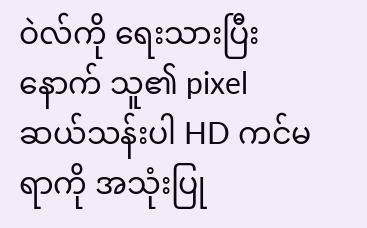ဝဲလ်ကို ရေးသားပြီးနောက် သူ၏ pixel ဆယ်သန်းပါ HD ကင်မရာကို အသုံးပြု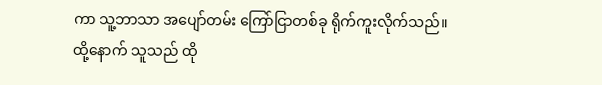ကာ သူ့ဘာသာ အပျော်တမ်း ကြော်ငြာတစ်ခု ရိုက်ကူးလိုက်သည်။
ထို့နောက် သူသည် ထို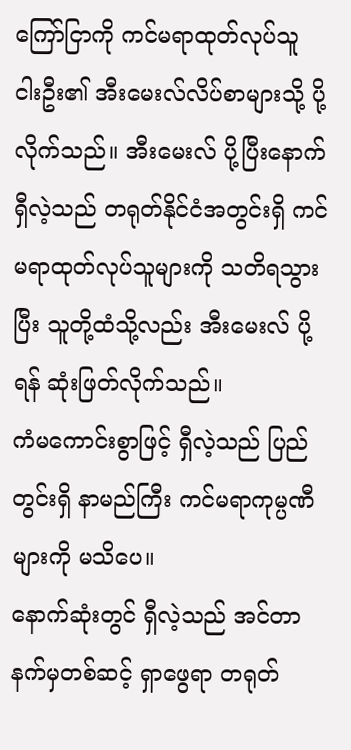ကြော်ငြာကို ကင်မရာထုတ်လုပ်သူ ငါးဦး၏ အီးမေးလ်လိပ်စာများသို့ ပို့လိုက်သည်။ အီးမေးလ် ပို့ပြီးနောက် ရှီလဲ့သည် တရုတ်နိုင်ငံအတွင်းရှိ ကင်မရာထုတ်လုပ်သူများကို သတိရသွားပြီး သူတို့ထံသို့လည်း အီးမေးလ် ပို့ရန် ဆုံးဖြတ်လိုက်သည်။
ကံမကောင်းစွာဖြင့် ရှီလဲ့သည် ပြည်တွင်းရှိ နာမည်ကြီး ကင်မရာကုမ္ပဏီများကို မသိပေ။
နောက်ဆုံးတွင် ရှီလဲ့သည် အင်တာနက်မှတစ်ဆင့် ရှာဖွေရာ တရုတ်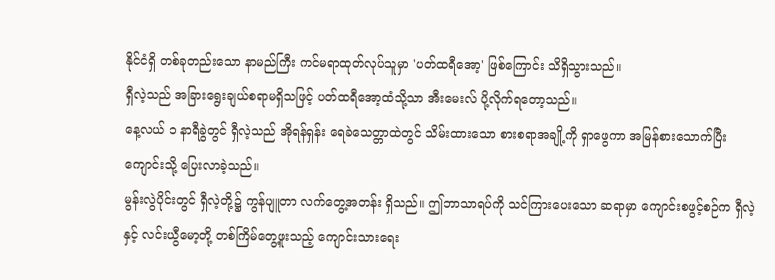နိုင်ငံရှိ တစ်ခုတည်းသော နာမည်ကြီး ကင်မရာထုတ်လုပ်သူမှာ 'ပတ်ထရီအော့' ဖြစ်ကြောင်း သိရှိသွားသည်။
ရှီလဲ့သည် အခြားရွေးချယ်စရာမရှိသဖြင့် ပတ်ထရီအော့ထံသို့သာ အီးမေးလ် ပို့လိုက်ရတော့သည်။
နေ့လယ် ၁ နာရီခွဲတွင် ရှီလဲ့သည် အိုရန်ရှန်း ရေခဲသေတ္တာထဲတွင် သိမ်းထားသော စားစရာအချို့ကို ရှာဖွေကာ အမြန်စားသောက်ပြီး ကျောင်းသို့ ပြေးလာခဲ့သည်။
မွန်းလွဲပိုင်းတွင် ရှီလဲ့တို့၌ ကွန်ပျူတာ လက်တွေ့အတန်း ရှိသည်။ ဤဘာသာရပ်ကို သင်ကြားပေးသော ဆရာမှာ ကျောင်းစဖွင့်စဉ်က ရှီလဲ့နှင့် လင်းယွီမော့တို့ တစ်ကြိမ်တွေ့ဖူးသည့် ကျောင်းသားရေး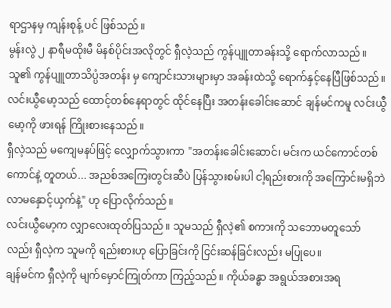ရာဌာနမှ ကျန်းစုန့် ပင် ဖြစ်သည်။
မွန်းလွဲ ၂ နာရီမထိုးမီ မိနစ်ပိုင်းအလိုတွင် ရှီလဲ့သည် ကွန်ပျူတာခန်းသို့ ရောက်လာသည်။
သူ၏ ကွန်ပျူတာသိပ္ပံအတန်း မှ ကျောင်းသားများမှာ အခန်းထဲသို့ ရောက်နှင့်နေပြီဖြစ်သည်။ လင်းယွီမော့သည် ထောင့်တစ်နေရာတွင် ထိုင်နေပြီး အတန်းခေါင်းဆောင် ချန်မင်ကမူ လင်းယွီမော့ကို ဖားရန် ကြိုးစားနေသည်။
ရှီလဲ့သည် မကျေမနပ်ဖြင့် လျှောက်သွားကာ "အတန်းခေါင်းဆောင်၊ မင်းက ယင်ကောင်တစ်ကောင်နဲ့ တူတယ်... အညစ်အကြေးတွင်းဆီပဲ ပြန်သွားစမ်းပါ ငါ့ရည်းစားကို အကြောင်းမရှိဘဲ လာမနှောင့်ယှက်နဲ့" ဟု ပြောလိုက်သည်။
လင်းယွီမော့က လျှာလေးထုတ်ပြသည်။ သူမသည် ရှီလဲ့၏ စကားကို သဘောမတူသော်လည်း ရှီလဲ့က သူမကို ရည်းစားဟု ပြောခြင်းကို ငြင်းဆန်ခြင်းလည်း မပြုပေ။
ချန်မင်က ရှီလဲ့ကို မျက်မှောင်ကြုတ်ကာ ကြည့်သည်။ ကိုယ်ခန္ဓာ အရွယ်အစားအရ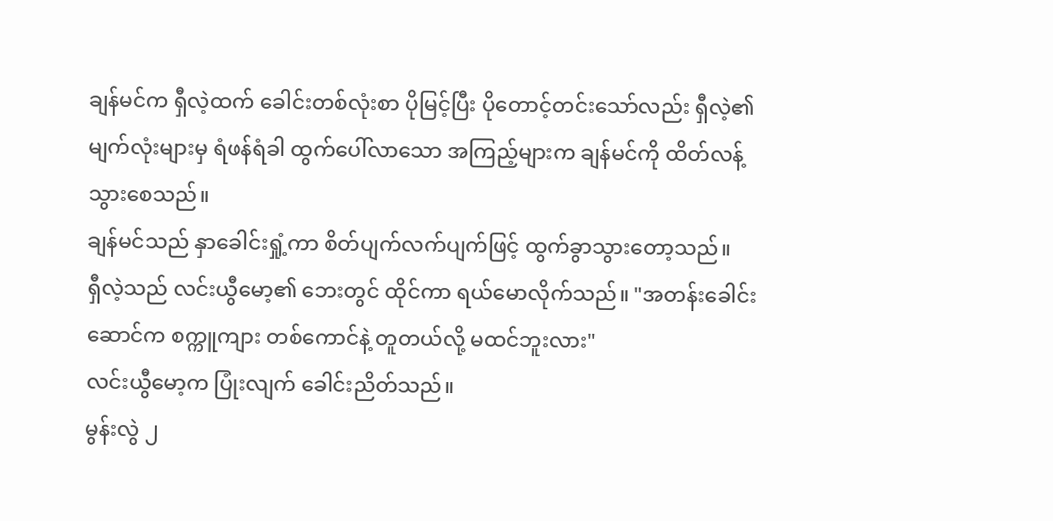ချန်မင်က ရှီလဲ့ထက် ခေါင်းတစ်လုံးစာ ပိုမြင့်ပြီး ပိုတောင့်တင်းသော်လည်း ရှီလဲ့၏ မျက်လုံးများမှ ရံဖန်ရံခါ ထွက်ပေါ်လာသော အကြည့်များက ချန်မင်ကို ထိတ်လန့်သွားစေသည်။
ချန်မင်သည် နှာခေါင်းရှုံ့ကာ စိတ်ပျက်လက်ပျက်ဖြင့် ထွက်ခွာသွားတော့သည်။
ရှီလဲ့သည် လင်းယွီမော့၏ ဘေးတွင် ထိုင်ကာ ရယ်မောလိုက်သည်။ "အတန်းခေါင်းဆောင်က စက္ကူကျား တစ်ကောင်နဲ့ တူတယ်လို့ မထင်ဘူးလား"
လင်းယွီမော့က ပြုံးလျက် ခေါင်းညိတ်သည်။
မွန်းလွဲ ၂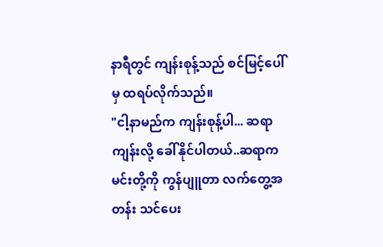နာရီတွင် ကျန်းစုန့်သည် စင်မြင့်ပေါ်မှ ထရပ်လိုက်သည်။
"ငါ့နာမည်က ကျန်းစုန့်ပါ... ဆရာကျန်းလို့ ခေါ်နိုင်ပါတယ်..ဆရာက မင်းတို့ကို ကွန်ပျူတာ လက်တွေ့အတန်း သင်ပေး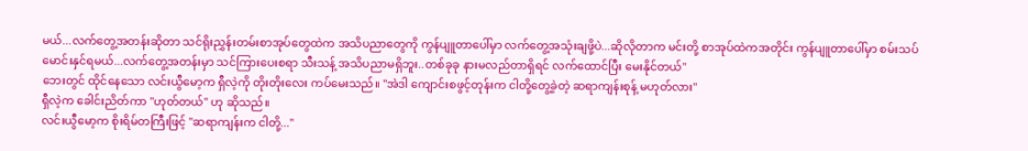မယ်...လက်တွေ့အတန်းဆိုတာ သင်ရိုးညွှန်းတမ်းစာအုပ်တွေထဲက အသိပညာတွေကို ကွန်ပျူတာပေါ်မှာ လက်တွေ့အသုံးချဖို့ပဲ...ဆိုလိုတာက မင်းတို့ စာအုပ်ထဲကအတိုင်း ကွန်ပျူတာပေါ်မှာ စမ်းသပ်မောင်းနှင်ရမယ်...လက်တွေ့အတန်းမှာ သင်ကြားပေးစရာ သီးသန့် အသိပညာမရှိဘူး..တစ်ခုခု နားမလည်တာရှိရင် လက်ထောင်ပြီး မေးနိုင်တယ်"
ဘေးတွင် ထိုင်နေသော လင်းယွီမော့က ရှီလဲ့ကို တိုးတိုးလေး ကပ်မေးသည်။ "အဲဒါ ကျောင်းစဖွင့်တုန်းက ငါတို့တွေ့ခဲ့တဲ့ ဆရာကျန်းစုန့် မဟုတ်လား"
ရှီလဲ့က ခေါင်းညိတ်ကာ "ဟုတ်တယ်" ဟု ဆိုသည်။
လင်းယွီမော့က စိုးရိမ်တကြီးဖြင့် "ဆရာကျန်းက ငါတို့..."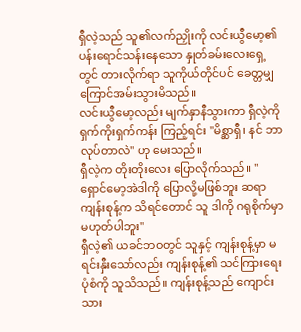ရှီလဲ့သည် သူ၏လက်ညှိုးကို လင်းယွီမော့၏ ပန်းရောင်သန်းနေသော နှုတ်ခမ်းလေးရှေ့တွင် တားလိုက်ရာ သူကိုယ်တိုင်ပင် ခေတ္တမျှ ကြောင်အမ်းသွားမိသည်။
လင်းယွီမော့လည်း မျက်နှာနီသွားကာ ရှီလဲ့ကို ရှက်ကိုးရှက်ကန်း ကြည့်ရင်း "မိစ္ဆာရှီ၊ နင် ဘာလုပ်တာလဲ" ဟု မေးသည်။
ရှီလဲ့က တိုးတိုးလေး ပြောလိုက်သည်။ "ရှောင်မော့အဲဒါကို ပြောလို့မဖြစ်ဘူး ဆရာကျန်းစုန့်က သိရင်တောင် သူ ဒါကို ဂရုစိုက်မှာ မဟုတ်ပါဘူး"
ရှီလဲ့၏ ယခင်ဘဝတွင် သူနှင့် ကျန်းစုန့်မှာ မရင်းနှီးသော်လည်း ကျန်းစုန့်၏ သင်ကြားရေးပုံစံကို သူသိသည်။ ကျန်းစုန့်သည် ကျောင်းသား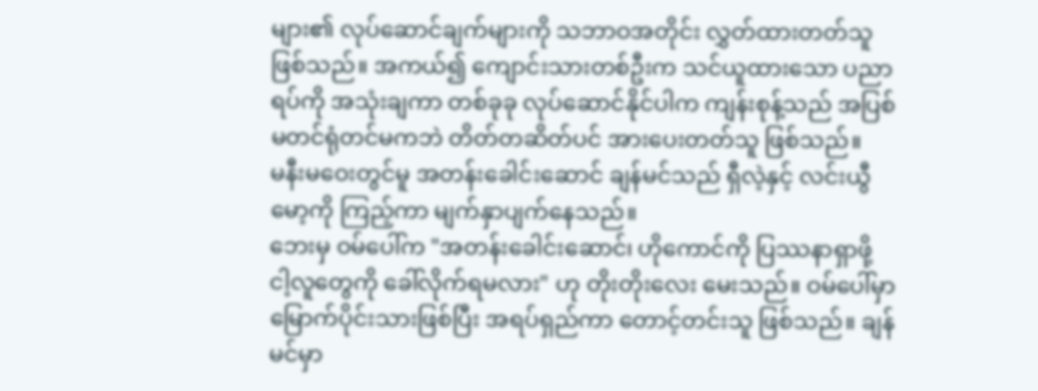များ၏ လုပ်ဆောင်ချက်များကို သဘာဝအတိုင်း လွှတ်ထားတတ်သူ ဖြစ်သည်။ အကယ်၍ ကျောင်းသားတစ်ဦးက သင်ယူထားသော ပညာရပ်ကို အသုံးချကာ တစ်ခုခု လုပ်ဆောင်နိုင်ပါက ကျန်းစုန့်သည် အပြစ်မတင်ရုံတင်မကဘဲ တိတ်တဆိတ်ပင် အားပေးတတ်သူ ဖြစ်သည်။
မနီးမဝေးတွင်မူ အတန်းခေါင်းဆောင် ချန်မင်သည် ရှီလဲ့နှင့် လင်းယွီမော့ကို ကြည့်ကာ မျက်နှာပျက်နေသည်။
ဘေးမှ ဝမ်ပေါ်က "အတန်းခေါင်းဆောင်၊ ဟိုကောင်ကို ပြဿနာရှာဖို့ ငါ့လူတွေကို ခေါ်လိုက်ရမလား" ဟု တိုးတိုးလေး မေးသည်။ ဝမ်ပေါ်မှာ မြောက်ပိုင်းသားဖြစ်ပြီး အရပ်ရှည်ကာ တောင့်တင်းသူ ဖြစ်သည်။ ချန်မင်မှာ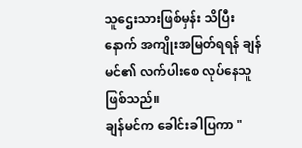သူဌေးသားဖြစ်မှန်း သိပြီးနောက် အကျိုးအမြတ်ရရန် ချန်မင်၏ လက်ပါးစေ လုပ်နေသူ ဖြစ်သည်။
ချန်မင်က ခေါင်းခါပြကာ "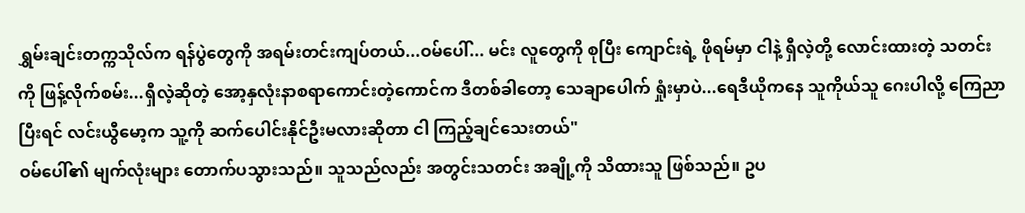ရွှမ်းချင်းတက္ကသိုလ်က ရန်ပွဲတွေကို အရမ်းတင်းကျပ်တယ်...ဝမ်ပေါ်... မင်း လူတွေကို စုပြီး ကျောင်းရဲ့ ဖိုရမ်မှာ ငါနဲ့ ရှီလဲ့တို့ လောင်းထားတဲ့ သတင်းကို ဖြန့်လိုက်စမ်း...ရှီလဲ့ဆိုတဲ့ အော့နှလုံးနာစရာကောင်းတဲ့ကောင်က ဒီတစ်ခါတော့ သေချာပေါက် ရှုံးမှာပဲ...ရေဒီယိုကနေ သူကိုယ်သူ ဂေးပါလို့ ကြေညာပြီးရင် လင်းယွီမော့က သူ့ကို ဆက်ပေါင်းနိုင်ဦးမလားဆိုတာ ငါ ကြည့်ချင်သေးတယ်"
ဝမ်ပေါ်၏ မျက်လုံးများ တောက်ပသွားသည်။ သူသည်လည်း အတွင်းသတင်း အချို့ကို သိထားသူ ဖြစ်သည်။ ဥပ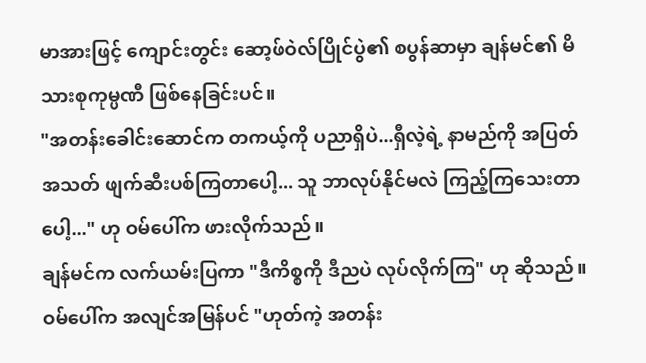မာအားဖြင့် ကျောင်းတွင်း ဆော့ဖ်ဝဲလ်ပြိုင်ပွဲ၏ စပွန်ဆာမှာ ချန်မင်၏ မိသားစုကုမ္ပဏီ ဖြစ်နေခြင်းပင်။
"အတန်းခေါင်းဆောင်က တကယ့်ကို ပညာရှိပဲ...ရှီလဲ့ရဲ့ နာမည်ကို အပြတ်အသတ် ဖျက်ဆီးပစ်ကြတာပေါ့... သူ ဘာလုပ်နိုင်မလဲ ကြည့်ကြသေးတာပေါ့..." ဟု ဝမ်ပေါ်က ဖားလိုက်သည်။
ချန်မင်က လက်ယမ်းပြကာ "ဒီကိစ္စကို ဒီညပဲ လုပ်လိုက်ကြ" ဟု ဆိုသည်။
ဝမ်ပေါ်က အလျင်အမြန်ပင် "ဟုတ်ကဲ့ အတန်း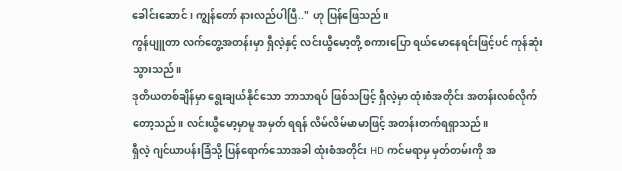ခေါင်းဆောင်၊ ကျွန်တော် နားလည်ပါပြီ.." ဟု ပြန်ဖြေသည်။
ကွန်ပျူတာ လက်တွေ့အတန်းမှာ ရှီလဲ့နှင့် လင်းယွီမော့တို့ စကားပြော ရယ်မောနေရင်းဖြင့်ပင် ကုန်ဆုံးသွားသည်။
ဒုတိယတစ်ချိန်မှာ ရွေးချယ်နိုင်သော ဘာသာရပ် ဖြစ်သဖြင့် ရှီလဲ့မှာ ထုံးစံအတိုင်း အတန်းလစ်လိုက်တော့သည်။ လင်းယွီမော့မှာမူ အမှတ် ရရန် လိမ်လိမ်မာမာဖြင့် အတန်းတက်ရရှာသည်။
ရှီလဲ့ ဂျင်ယာပန်းခြံသို့ ပြန်ရောက်သောအခါ ထုံးစံအတိုင်း HD ကင်မရာမှ မှတ်တမ်းကို အ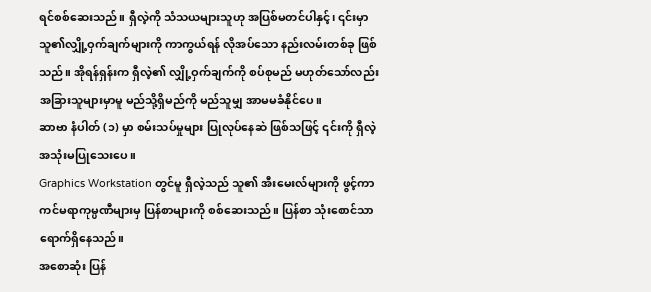ရင်စစ်ဆေးသည်။ ရှီလဲ့ကို သံသယများသူဟု အပြစ်မတင်ပါနှင့်၊ ၎င်းမှာ သူ၏လျှို့ဝှက်ချက်များကို ကာကွယ်ရန် လိုအပ်သော နည်းလမ်းတစ်ခု ဖြစ်သည်။ အိုရန်ရှန်းက ရှီလဲ့၏ လျှို့ဝှက်ချက်ကို စပ်စုမည် မဟုတ်သော်လည်း အခြားသူများမှာမူ မည်သို့ရှိမည်ကို မည်သူမျှ အာမမခံနိုင်ပေ။
ဆာဗာ နံပါတ် (၁) မှာ စမ်းသပ်မှုများ ပြုလုပ်နေဆဲ ဖြစ်သဖြင့် ၎င်းကို ရှီလဲ့ အသုံးမပြုသေးပေ။
Graphics Workstation တွင်မူ ရှီလဲ့သည် သူ၏ အီးမေးလ်များကို ဖွင့်ကာ ကင်မရာကုမ္ပဏီများမှ ပြန်စာများကို စစ်ဆေးသည်။ ပြန်စာ သုံးစောင်သာ ရောက်ရှိနေသည်။
အစောဆုံး ပြန်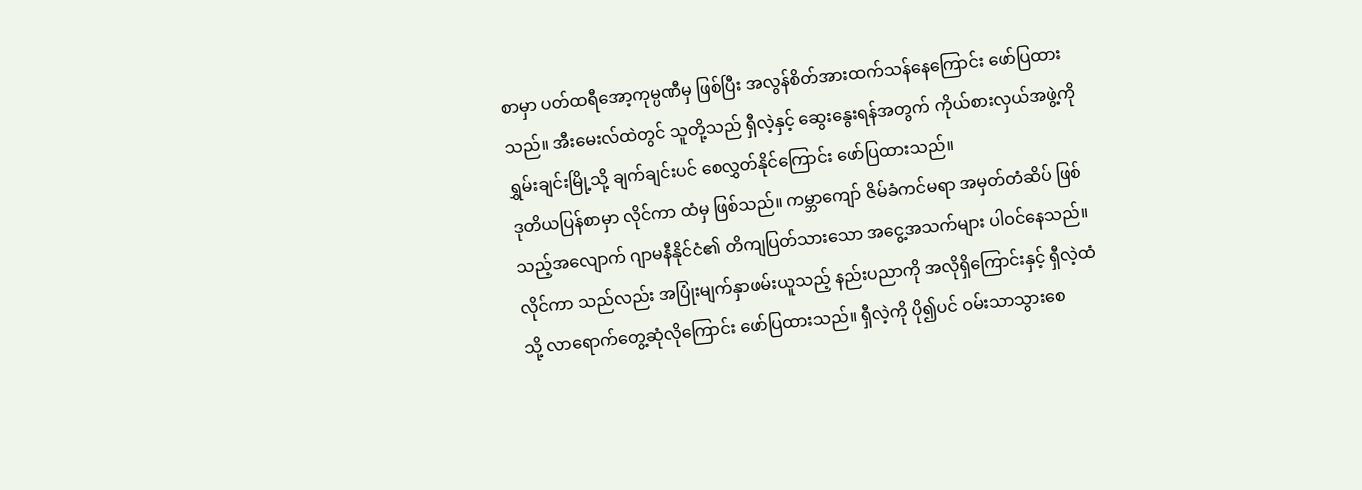စာမှာ ပတ်ထရီအော့ကုမ္ပဏီမှ ဖြစ်ပြီး အလွန်စိတ်အားထက်သန်နေကြောင်း ဖော်ပြထားသည်။ အီးမေးလ်ထဲတွင် သူတို့သည် ရှီလဲ့နှင့် ဆွေးနွေးရန်အတွက် ကိုယ်စားလှယ်အဖွဲ့ကို ရွှမ်းချင်းမြို့သို့ ချက်ချင်းပင် စေလွှတ်နိုင်ကြောင်း ဖော်ပြထားသည်။
ဒုတိယပြန်စာမှာ လိုင်ကာ ထံမှ ဖြစ်သည်။ ကမ္ဘာကျော် ဇိမ်ခံကင်မရာ အမှတ်တံဆိပ် ဖြစ်သည့်အလျောက် ဂျာမနီနိုင်ငံ၏ တိကျပြတ်သားသော အငွေ့အသက်များ ပါဝင်နေသည်။ လိုင်ကာ သည်လည်း အပြုံးမျက်နှာဖမ်းယူသည့် နည်းပညာကို အလိုရှိကြောင်းနှင့် ရှီလဲ့ထံသို့ လာရောက်တွေ့ဆုံလိုကြောင်း ဖော်ပြထားသည်။ ရှီလဲ့ကို ပို၍ပင် ဝမ်းသာသွားစေ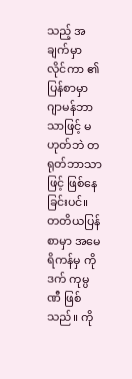သည့် အချက်မှာ လိုင်ကာ ၏ ပြန်စာမှာ ဂျာမန်ဘာသာဖြင့် မဟုတ်ဘဲ တရုတ်ဘာသာဖြင့် ဖြစ်နေခြင်းပင်။
တတိယပြန်စာမှာ အမေရိကန်မှ ကိုဒက် ကုမ္ပဏီ ဖြစ်သည်။ ကို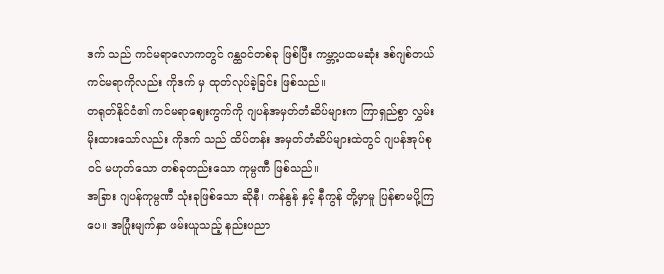ဒက် သည် ကင်မရာလောကတွင် ဂန္ထဝင်တစ်ခု ဖြစ်ပြီး ကမ္ဘာ့ပထမဆုံး ဒစ်ဂျစ်တယ်ကင်မရာကိုလည်း ကိုဒက် မှ ထုတ်လုပ်ခဲ့ခြင်း ဖြစ်သည်။
တရုတ်နိုင်ငံ၏ ကင်မရာဈေးကွက်ကို ဂျပန်အမှတ်တံဆိပ်များက ကြာရှည်စွာ လွှမ်းမိုးထားသော်လည်း ကိုဒက် သည် ထိပ်တန်း အမှတ်တံဆိပ်များထဲတွင် ဂျပန်အုပ်စုဝင် မဟုတ်သော တစ်ခုတည်းသော ကုမ္ပဏီ ဖြစ်သည်။
အခြား ဂျပန်ကုမ္ပဏီ သုံးခုဖြစ်သော ဆိုနီ၊ ကန်နွန် နှင့် နီကွန် တို့မှာမူ ပြန်စာမပို့ကြပေ။ အပြုံးမျက်နှာ ဖမ်းယူသည့် နည်းပညာ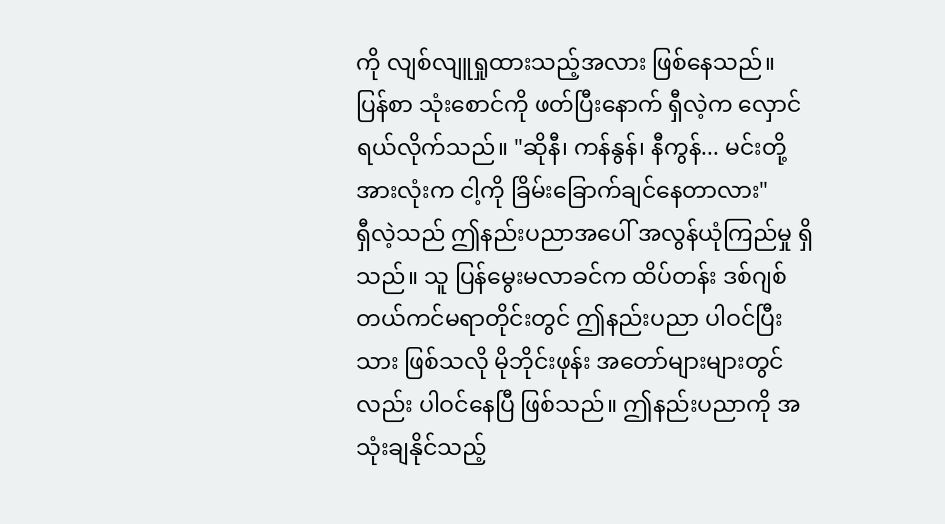ကို လျစ်လျူရှုထားသည့်အလား ဖြစ်နေသည်။
ပြန်စာ သုံးစောင်ကို ဖတ်ပြီးနောက် ရှီလဲ့က လှောင်ရယ်လိုက်သည်။ "ဆိုနီ၊ ကန်နွန်၊ နီကွန်... မင်းတို့အားလုံးက ငါ့ကို ခြိမ်းခြောက်ချင်နေတာလား"
ရှီလဲ့သည် ဤနည်းပညာအပေါ် အလွန်ယုံကြည်မှု ရှိသည်။ သူ ပြန်မွေးမလာခင်က ထိပ်တန်း ဒစ်ဂျစ်တယ်ကင်မရာတိုင်းတွင် ဤနည်းပညာ ပါဝင်ပြီးသား ဖြစ်သလို မိုဘိုင်းဖုန်း အတော်များများတွင်လည်း ပါဝင်နေပြီ ဖြစ်သည်။ ဤနည်းပညာကို အသုံးချနိုင်သည့်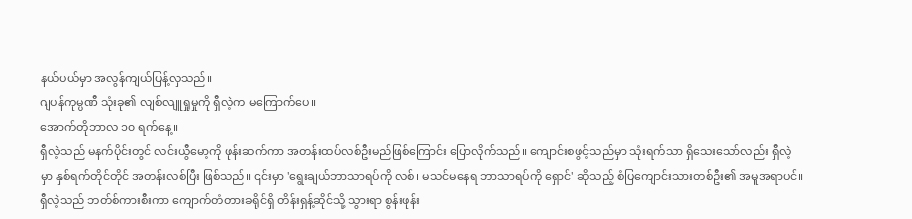နယ်ပယ်မှာ အလွန်ကျယ်ပြန့်လှသည်။
ဂျပန်ကုမ္ပဏီ သုံးခု၏ လျစ်လျူရှုမှုကို ရှီလဲ့က မကြောက်ပေ။
အောက်တိုဘာလ ၁၀ ရက်နေ့။
ရှီလဲ့သည် မနက်ပိုင်းတွင် လင်းယွီမော့ကို ဖုန်းဆက်ကာ အတန်းထပ်လစ်ဦးမည်ဖြစ်ကြောင်း ပြောလိုက်သည်။ ကျောင်းစဖွင့်သည်မှာ သုံးရက်သာ ရှိသေးသော်လည်း ရှီလဲ့မှာ နှစ်ရက်တိုင်တိုင် အတန်းလစ်ပြီး ဖြစ်သည်။ ၎င်းမှာ 'ရွေးချယ်ဘာသာရပ်ကို လစ်၊ မသင်မနေရ ဘာသာရပ်ကို ရှောင်' ဆိုသည့် စံပြကျောင်းသားတစ်ဦး၏ အမူအရာပင်။
ရှီလဲ့သည် ဘတ်စ်ကားစီးကာ ကျောက်တံတားခရိုင်ရှိ တိန်းရှန့်ဆိုင်သို့ သွားရာ စွန်းဖုန်း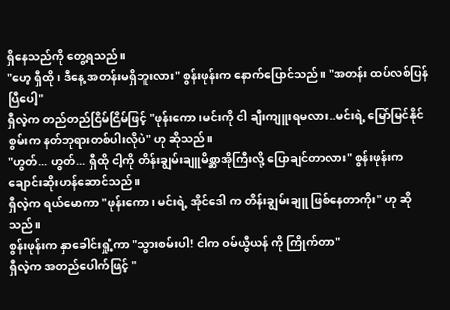ရှိနေသည်ကို တွေ့ရသည်။
"ဟေ့ ရှီထို၊ ဒီနေ့ အတန်းမရှိဘူးလား" စွန်းဖုန်းက နောက်ပြောင်သည်။ "အတန်း ထပ်လစ်ပြန်ပြီပေါ့"
ရှီလဲ့က တည်တည်ငြိမ်ငြိမ်ဖြင့် "ဖုန်းကော၊မင်းကို ငါ ချီးကျူးရမလား..မင်းရဲ့ မြော်မြင်နိုင်စွမ်းက နတ်ဘုရားတစ်ပါးလိုပဲ" ဟု ဆိုသည်။
"ဟွတ်... ဟွတ်... ရှီထို ငါ့ကို တိန်းချွမ်းချူမိစ္ဆာအိုကြီးလို့ ပြောချင်တာလား" စွန်းဖုန်းက ချောင်းဆိုးဟန်ဆောင်သည်။
ရှီလဲ့က ရယ်မောကာ "ဖုန်းကော၊ မင်းရဲ့ အိုင်ဒေါ က တိန်းချွမ်းချူ ဖြစ်နေတာကိုး" ဟု ဆိုသည်။
စွန်းဖုန်းက နှာခေါင်းရှုံ့ကာ "သွားစမ်းပါ! ငါက ဝမ်ယွီယန် ကို ကြိုက်တာ"
ရှီလဲ့က အတည်ပေါက်ဖြင့် "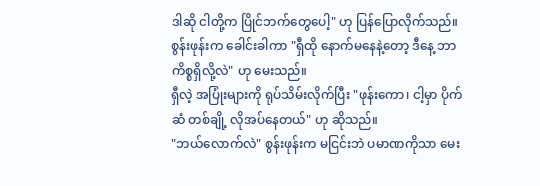ဒါဆို ငါတို့က ပြိုင်ဘက်တွေပေါ့" ဟု ပြန်ပြောလိုက်သည်။
စွန်းဖုန်းက ခေါင်းခါကာ "ရှီထို နောက်မနေနဲ့တော့ ဒီနေ့ ဘာကိစ္စရှိလို့လဲ" ဟု မေးသည်။
ရှီလဲ့ အပြုံးများကို ရုပ်သိမ်းလိုက်ပြီး "ဖုန်းကော၊ ငါ့မှာ ပိုက်ဆံ တစ်ချို့ လိုအပ်နေတယ်" ဟု ဆိုသည်။
"ဘယ်လောက်လဲ" စွန်းဖုန်းက မငြင်းဘဲ ပမာဏကိုသာ မေး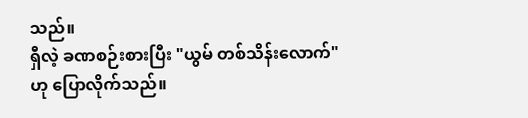သည်။
ရှီလဲ့ ခဏစဉ်းစားပြီး "ယွမ် တစ်သိန်းလောက်" ဟု ပြောလိုက်သည်။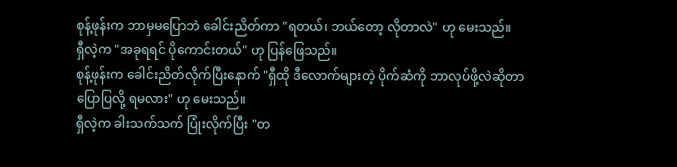စုန့်ဖုန်းက ဘာမှမပြောဘဲ ခေါင်းညိတ်ကာ "ရတယ်၊ ဘယ်တော့ လိုတာလဲ" ဟု မေးသည်။
ရှီလဲ့က "အခုရရင် ပိုကောင်းတယ်" ဟု ပြန်ဖြေသည်။
စုန့်ဖုန်းက ခေါင်းညိတ်လိုက်ပြီးနောက် "ရှီထို ဒီလောက်များတဲ့ ပိုက်ဆံကို ဘာလုပ်ဖို့လဲဆိုတာ ပြောပြလို့ ရမလား" ဟု မေးသည်။
ရှီလဲ့က ခါးသက်သက် ပြုံးလိုက်ပြီး "တ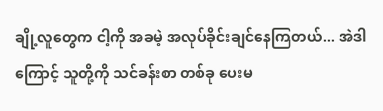ချို့လူတွေက ငါ့ကို အခမဲ့ အလုပ်ခိုင်းချင်နေကြတယ်... အဲဒါကြောင့် သူတို့ကို သင်ခန်းစာ တစ်ခု ပေးမ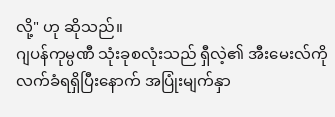လို့" ဟု ဆိုသည်။
ဂျပန်ကုမ္ပဏီ သုံးခုစလုံးသည် ရှီလဲ့၏ အီးမေးလ်ကို လက်ခံရရှိပြီးနောက် အပြုံးမျက်နှာ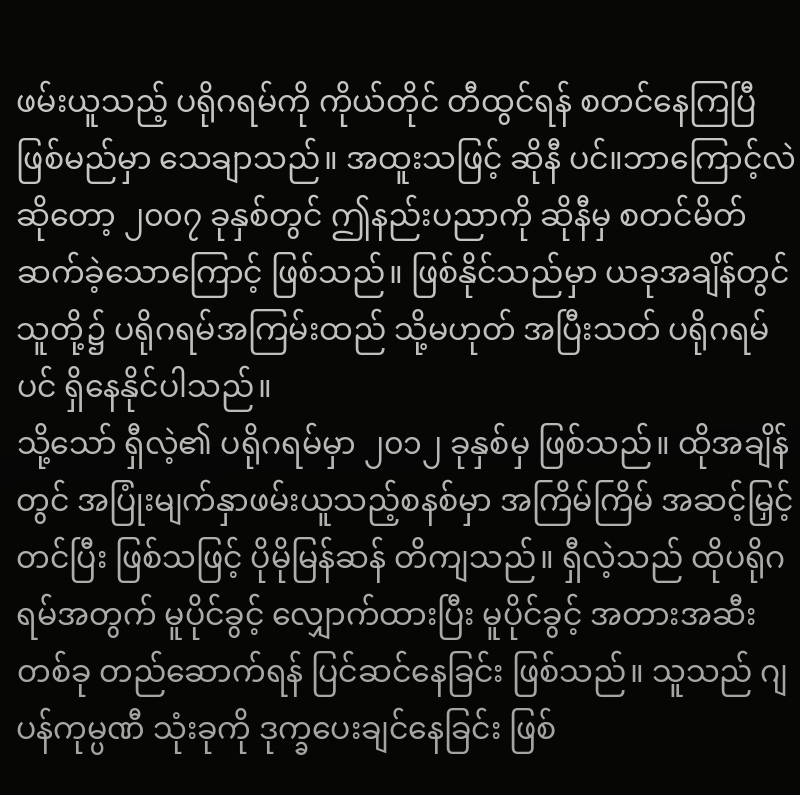ဖမ်းယူသည့် ပရိုဂရမ်ကို ကိုယ်တိုင် တီထွင်ရန် စတင်နေကြပြီ ဖြစ်မည်မှာ သေချာသည်။ အထူးသဖြင့် ဆိုနီ ပင်။ဘာကြောင့်လဲဆိုတော့ ၂၀၀၇ ခုနှစ်တွင် ဤနည်းပညာကို ဆိုနီမှ စတင်မိတ်ဆက်ခဲ့သောကြောင့် ဖြစ်သည်။ ဖြစ်နိုင်သည်မှာ ယခုအချိန်တွင် သူတို့၌ ပရိုဂရမ်အကြမ်းထည် သို့မဟုတ် အပြီးသတ် ပရိုဂရမ်ပင် ရှိနေနိုင်ပါသည်။
သို့သော် ရှီလဲ့၏ ပရိုဂရမ်မှာ ၂၀၁၂ ခုနှစ်မှ ဖြစ်သည်။ ထိုအချိန်တွင် အပြုံးမျက်နှာဖမ်းယူသည့်စနစ်မှာ အကြိမ်ကြိမ် အဆင့်မြှင့်တင်ပြီး ဖြစ်သဖြင့် ပိုမိုမြန်ဆန် တိကျသည်။ ရှီလဲ့သည် ထိုပရိုဂရမ်အတွက် မူပိုင်ခွင့် လျှောက်ထားပြီး မူပိုင်ခွင့် အတားအဆီး တစ်ခု တည်ဆောက်ရန် ပြင်ဆင်နေခြင်း ဖြစ်သည်။ သူသည် ဂျပန်ကုမ္ပဏီ သုံးခုကို ဒုက္ခပေးချင်နေခြင်း ဖြစ်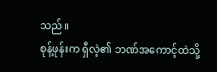သည်။
စုန့်ဖုန်းက ရှီလဲ့၏ ဘဏ်အကောင့်ထဲသို့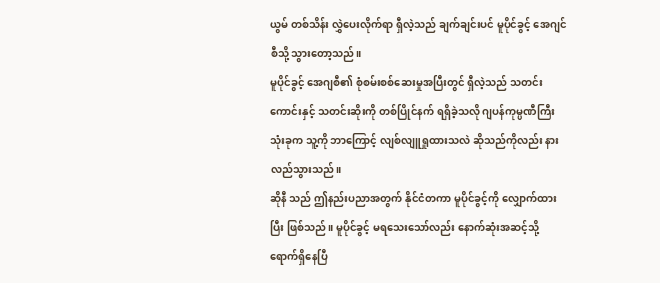ယွမ် တစ်သိန်း လွှဲပေးလိုက်ရာ ရှီလဲ့သည် ချက်ချင်းပင် မူပိုင်ခွင့် အေဂျင်စီသို့ သွားတော့သည်။
မူပိုင်ခွင့် အေဂျစီ၏ စုံစမ်းစစ်ဆေးမှုအပြီးတွင် ရှီလဲ့သည် သတင်းကောင်းနှင့် သတင်းဆိုးကို တစ်ပြိုင်နက် ရရှိခဲ့သလို ဂျပန်ကုမ္ပဏီကြီး သုံးခုက သူ့ကို ဘာကြောင့် လျစ်လျူရှုထားသလဲ ဆိုသည်ကိုလည်း နားလည်သွားသည်။
ဆိုနီ သည် ဤနည်းပညာအတွက် နိုင်ငံတကာ မူပိုင်ခွင့်ကို လျှောက်ထားပြီး ဖြစ်သည်။ မူပိုင်ခွင့် မရသေးသော်လည်း နောက်ဆုံးအဆင့်သို့ ရောက်ရှိနေပြီ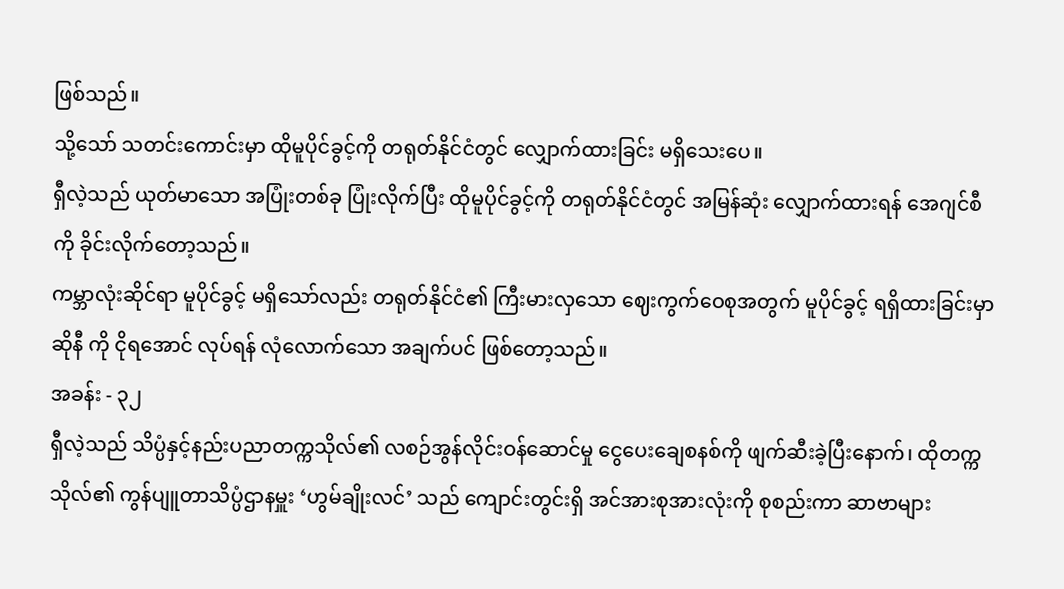ဖြစ်သည်။
သို့သော် သတင်းကောင်းမှာ ထိုမူပိုင်ခွင့်ကို တရုတ်နိုင်ငံတွင် လျှောက်ထားခြင်း မရှိသေးပေ။
ရှီလဲ့သည် ယုတ်မာသော အပြုံးတစ်ခု ပြုံးလိုက်ပြီး ထိုမူပိုင်ခွင့်ကို တရုတ်နိုင်ငံတွင် အမြန်ဆုံး လျှောက်ထားရန် အေဂျင်စီကို ခိုင်းလိုက်တော့သည်။
ကမ္ဘာလုံးဆိုင်ရာ မူပိုင်ခွင့် မရှိသော်လည်း တရုတ်နိုင်ငံ၏ ကြီးမားလှသော ဈေးကွက်ဝေစုအတွက် မူပိုင်ခွင့် ရရှိထားခြင်းမှာ ဆိုနီ ကို ငိုရအောင် လုပ်ရန် လုံလောက်သော အချက်ပင် ဖြစ်တော့သည်။
အခန်း - ၃၂
ရှီလဲ့သည် သိပ္ပံနှင့်နည်းပညာတက္ကသိုလ်၏ လစဉ်အွန်လိုင်းဝန်ဆောင်မှု ငွေပေးချေစနစ်ကို ဖျက်ဆီးခဲ့ပြီးနောက်၊ ထိုတက္ကသိုလ်၏ ကွန်ပျူတာသိပ္ပံဌာနမှူး ‘ဟွမ်ချိုးလင်’ သည် ကျောင်းတွင်းရှိ အင်အားစုအားလုံးကို စုစည်းကာ ဆာဗာများ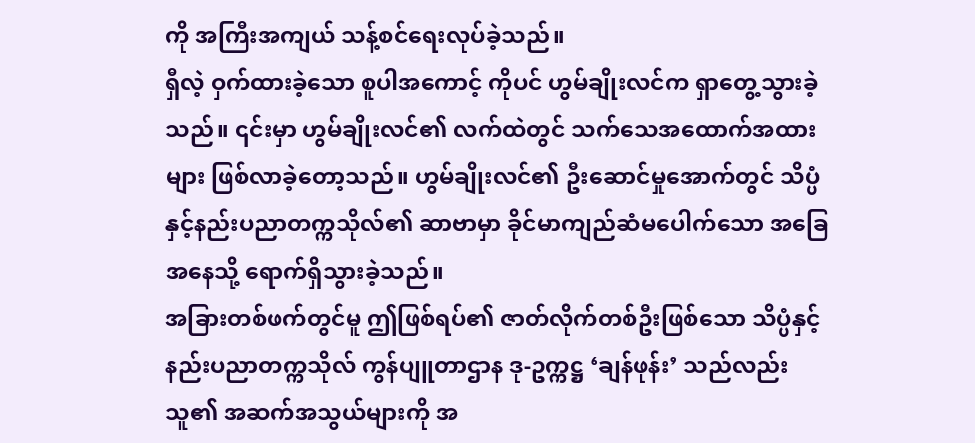ကို အကြီးအကျယ် သန့်စင်ရေးလုပ်ခဲ့သည်။
ရှီလဲ့ ဝှက်ထားခဲ့သော စူပါအကောင့် ကိုပင် ဟွမ်ချိုးလင်က ရှာတွေ့သွားခဲ့သည်။ ၎င်းမှာ ဟွမ်ချိုးလင်၏ လက်ထဲတွင် သက်သေအထောက်အထားများ ဖြစ်လာခဲ့တော့သည်။ ဟွမ်ချိုးလင်၏ ဦးဆောင်မှုအောက်တွင် သိပ္ပံနှင့်နည်းပညာတက္ကသိုလ်၏ ဆာဗာမှာ ခိုင်မာကျည်ဆံမပေါက်သော အခြေအနေသို့ ရောက်ရှိသွားခဲ့သည်။
အခြားတစ်ဖက်တွင်မူ ဤဖြစ်ရပ်၏ ဇာတ်လိုက်တစ်ဦးဖြစ်သော သိပ္ပံနှင့်နည်းပညာတက္ကသိုလ် ကွန်ပျူတာဌာန ဒု-ဥက္ကဋ္ဌ ‘ချန်ဖုန်း’ သည်လည်း သူ၏ အဆက်အသွယ်များကို အ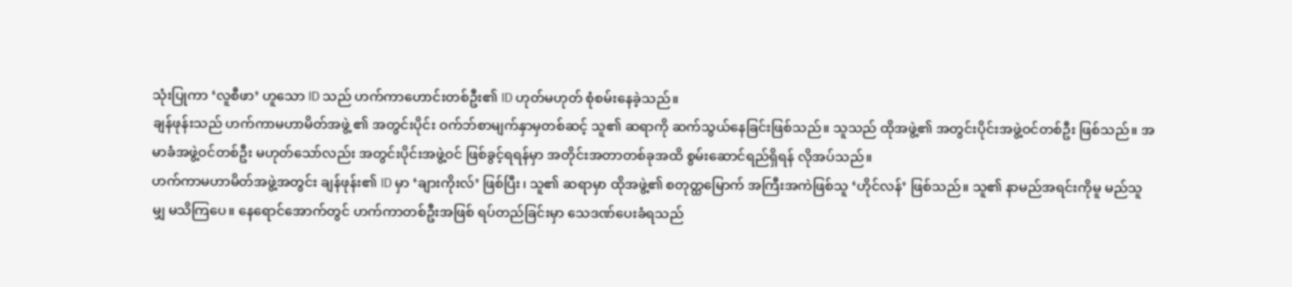သုံးပြုကာ ‘လူစီဖာ’ ဟူသော ID သည် ဟက်ကာဟောင်းတစ်ဦး၏ ID ဟုတ်မဟုတ် စုံစမ်းနေခဲ့သည်။
ချန်ဖုန်းသည် ဟက်ကာမဟာမိတ်အဖွဲ့ ၏ အတွင်းပိုင်း ဝက်ဘ်စာမျက်နှာမှတစ်ဆင့် သူ၏ ဆရာကို ဆက်သွယ်နေခြင်းဖြစ်သည်။ သူသည် ထိုအဖွဲ့၏ အတွင်းပိုင်းအဖွဲ့ဝင်တစ်ဦး ဖြစ်သည်။ အမာခံအဖွဲ့ဝင်တစ်ဦး မဟုတ်သော်လည်း အတွင်းပိုင်းအဖွဲ့ဝင် ဖြစ်ခွင့်ရရန်မှာ အတိုင်းအတာတစ်ခုအထိ စွမ်းဆောင်ရည်ရှိရန် လိုအပ်သည်။
ဟက်ကာမဟာမိတ်အဖွဲ့အတွင်း ချန်ဖုန်း၏ ID မှာ ‘ချားကိုးလ်’ ဖြစ်ပြီး၊ သူ၏ ဆရာမှာ ထိုအဖွဲ့၏ စတုတ္ထမြောက် အကြီးအကဲဖြစ်သူ ‘ဟိုင်လန်’ ဖြစ်သည်။ သူ၏ နာမည်အရင်းကိုမူ မည်သူမျှ မသိကြပေ။ နေရောင်အောက်တွင် ဟက်ကာတစ်ဦးအဖြစ် ရပ်တည်ခြင်းမှာ သေဒဏ်ပေးခံရသည်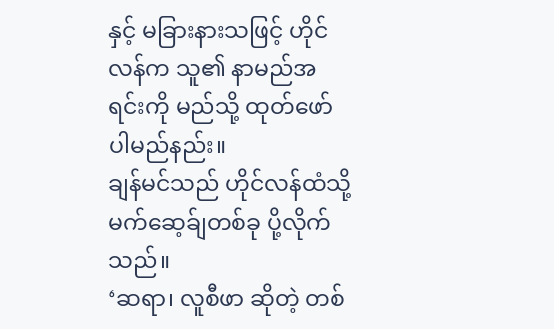နှင့် မခြားနားသဖြင့် ဟိုင်လန်က သူ၏ နာမည်အရင်းကို မည်သို့ ထုတ်ဖော်ပါမည်နည်း။
ချန်မင်သည် ဟိုင်လန်ထံသို့ မက်ဆေ့ခ်ျတစ်ခု ပို့လိုက်သည်။
‘ဆရာ၊ လူစီဖာ ဆိုတဲ့ တစ်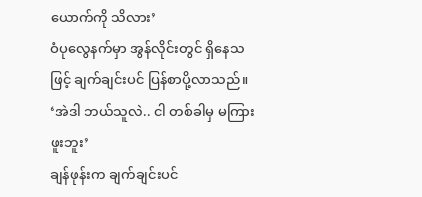ယောက်ကို သိလား’
ဝံပုလွေနက်မှာ အွန်လိုင်းတွင် ရှိနေသဖြင့် ချက်ချင်းပင် ပြန်စာပို့လာသည်။ ‘အဲဒါ ဘယ်သူလဲ.. ငါ တစ်ခါမှ မကြားဖူးဘူး’
ချန်ဖုန်းက ချက်ချင်းပင်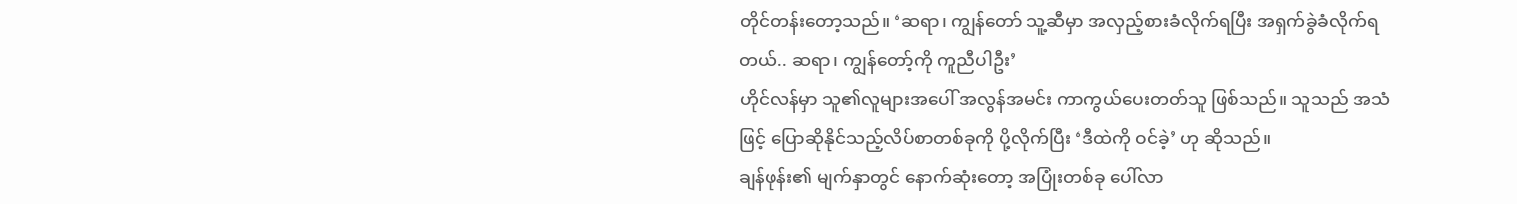တိုင်တန်းတော့သည်။ ‘ဆရာ၊ ကျွန်တော် သူ့ဆီမှာ အလှည့်စားခံလိုက်ရပြီး အရှက်ခွဲခံလိုက်ရတယ်.. ဆရာ၊ ကျွန်တော့်ကို ကူညီပါဦး’
ဟိုင်လန်မှာ သူ၏လူများအပေါ် အလွန်အမင်း ကာကွယ်ပေးတတ်သူ ဖြစ်သည်။ သူသည် အသံဖြင့် ပြောဆိုနိုင်သည့်လိပ်စာတစ်ခုကို ပို့လိုက်ပြီး ‘ဒီထဲကို ဝင်ခဲ့’ ဟု ဆိုသည်။
ချန်ဖုန်း၏ မျက်နှာတွင် နောက်ဆုံးတော့ အပြုံးတစ်ခု ပေါ်လာ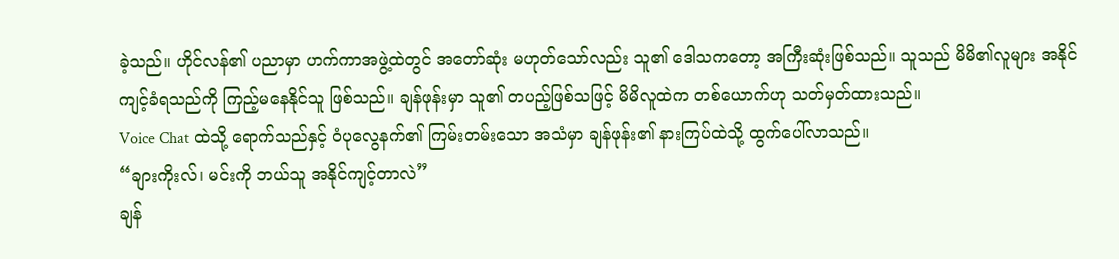ခဲ့သည်။ ဟိုင်လန်၏ ပညာမှာ ဟက်ကာအဖွဲ့ထဲတွင် အတော်ဆုံး မဟုတ်သော်လည်း သူ၏ ဒေါသကတော့ အကြီးဆုံးဖြစ်သည်။ သူသည် မိမိ၏လူများ အနိုင်ကျင့်ခံရသည်ကို ကြည့်မနေနိုင်သူ ဖြစ်သည်။ ချန်ဖုန်းမှာ သူ၏ တပည့်ဖြစ်သဖြင့် မိမိလူထဲက တစ်ယောက်ဟု သတ်မှတ်ထားသည်။
Voice Chat ထဲသို့ ရောက်သည်နှင့် ဝံပုလွေနက်၏ ကြမ်းတမ်းသော အသံမှာ ချန်ဖုန်း၏ နားကြပ်ထဲသို့ ထွက်ပေါ်လာသည်။
“ချားကိုးလ်၊ မင်းကို ဘယ်သူ အနိုင်ကျင့်တာလဲ”
ချန်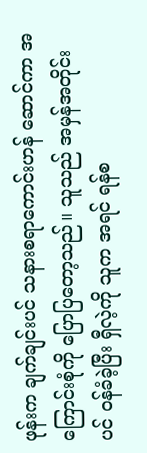ဖုန်းက ချက်ချင်းပင် သနားစရာကောင်းဟန် ဆောင်ကာ အကြောင်းစုံကို ပြောပြတော့သည်။ သူသည် အမှန်အတိုင်းပင် ဝန်ခံခဲ့ပြီး ရှီလဲ့ကို သူက အရင် ရန်စ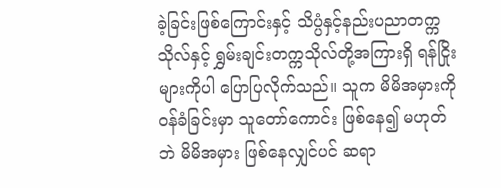ခဲ့ခြင်းဖြစ်ကြောင်းနှင့် သိပ္ပံနှင့်နည်းပညာတက္ကသိုလ်နှင့် ရွှမ်းချင်းတက္ကသိုလ်တို့အကြားရှိ ရန်ငြိုးများကိုပါ ပြောပြလိုက်သည်။ သူက မိမိအမှားကို ဝန်ခံခြင်းမှာ သူတော်ကောင်း ဖြစ်နေ၍ မဟုတ်ဘဲ မိမိအမှား ဖြစ်နေလျှင်ပင် ဆရာ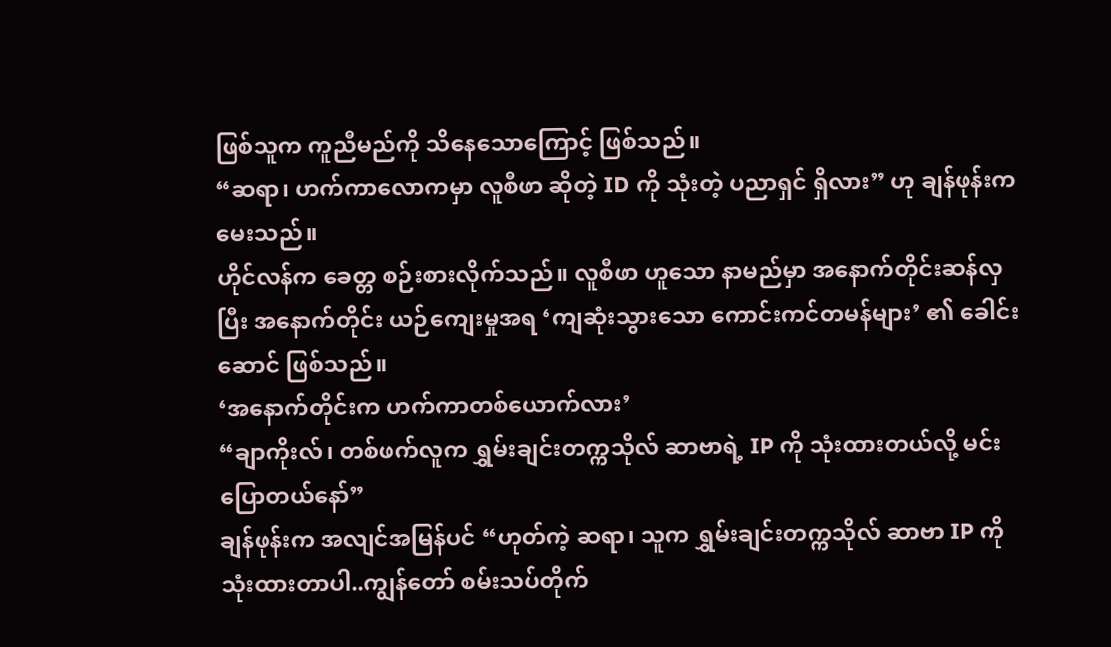ဖြစ်သူက ကူညီမည်ကို သိနေသောကြောင့် ဖြစ်သည်။
“ဆရာ၊ ဟက်ကာလောကမှာ လူစီဖာ ဆိုတဲ့ ID ကို သုံးတဲ့ ပညာရှင် ရှိလား” ဟု ချန်ဖုန်းက မေးသည်။
ဟိုင်လန်က ခေတ္တ စဉ်းစားလိုက်သည်။ လူစီဖာ ဟူသော နာမည်မှာ အနောက်တိုင်းဆန်လှပြီး အနောက်တိုင်း ယဉ်ကျေးမှုအရ ‘ကျဆုံးသွားသော ကောင်းကင်တမန်များ’ ၏ ခေါင်းဆောင် ဖြစ်သည်။
‘အနောက်တိုင်းက ဟက်ကာတစ်ယောက်လား’
“ချာကိုးလ်၊ တစ်ဖက်လူက ရွှမ်းချင်းတက္ကသိုလ် ဆာဗာရဲ့ IP ကို သုံးထားတယ်လို့ မင်းပြောတယ်နော်”
ချန်ဖုန်းက အလျင်အမြန်ပင် “ဟုတ်ကဲ့ ဆရာ၊ သူက ရွှမ်းချင်းတက္ကသိုလ် ဆာဗာ IP ကို သုံးထားတာပါ..ကျွန်တော် စမ်းသပ်တိုက်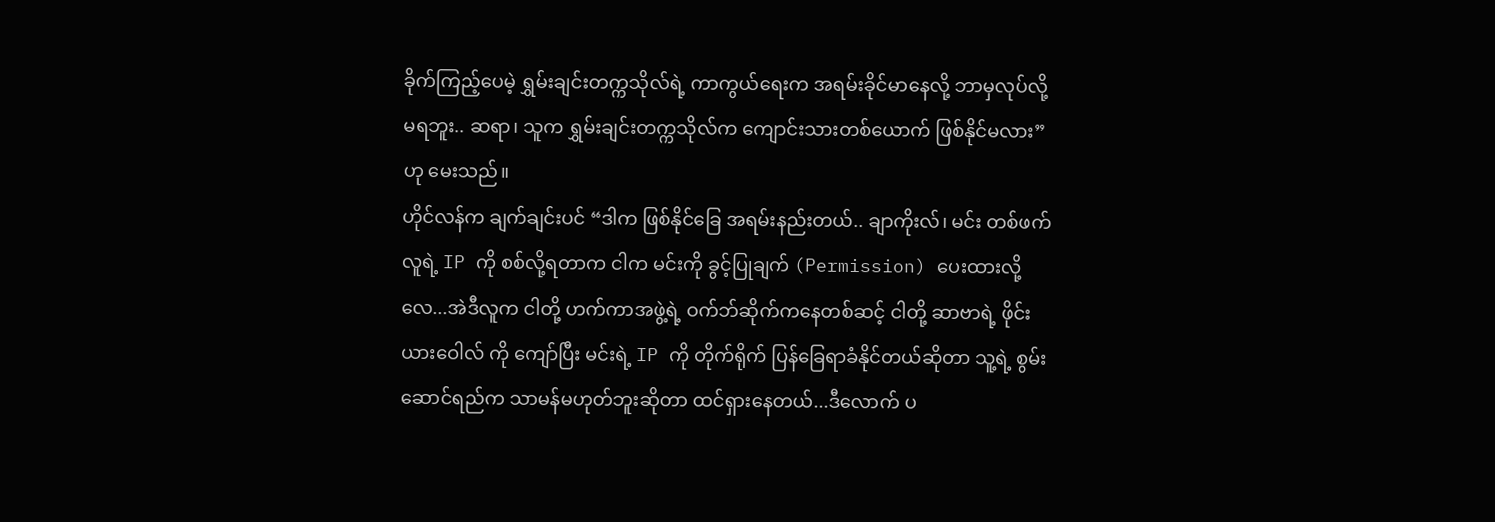ခိုက်ကြည့်ပေမဲ့ ရွှမ်းချင်းတက္ကသိုလ်ရဲ့ ကာကွယ်ရေးက အရမ်းခိုင်မာနေလို့ ဘာမှလုပ်လို့ မရဘူး.. ဆရာ၊ သူက ရွှမ်းချင်းတက္ကသိုလ်က ကျောင်းသားတစ်ယောက် ဖြစ်နိုင်မလား” ဟု မေးသည်။
ဟိုင်လန်က ချက်ချင်းပင် “ဒါက ဖြစ်နိုင်ခြေ အရမ်းနည်းတယ်.. ချာကိုးလ်၊ မင်း တစ်ဖက်လူရဲ့ IP ကို စစ်လို့ရတာက ငါက မင်းကို ခွင့်ပြုချက် (Permission) ပေးထားလို့လေ...အဲဒီလူက ငါတို့ ဟက်ကာအဖွဲ့ရဲ့ ဝက်ဘ်ဆိုက်ကနေတစ်ဆင့် ငါတို့ ဆာဗာရဲ့ ဖိုင်းယားဝေါလ် ကို ကျော်ပြီး မင်းရဲ့ IP ကို တိုက်ရိုက် ပြန်ခြေရာခံနိုင်တယ်ဆိုတာ သူ့ရဲ့ စွမ်းဆောင်ရည်က သာမန်မဟုတ်ဘူးဆိုတာ ထင်ရှားနေတယ်...ဒီလောက် ပ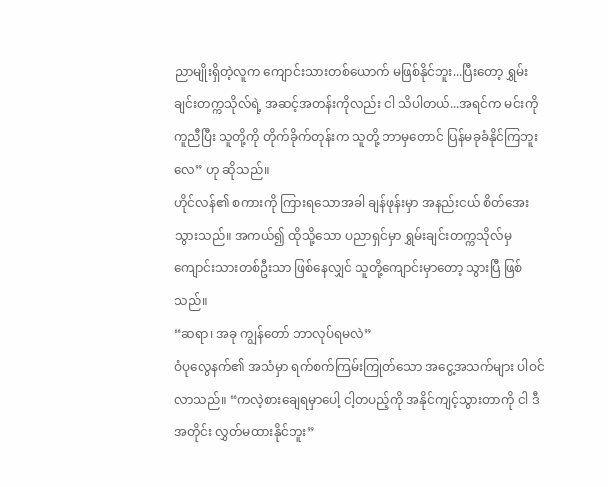ညာမျိုးရှိတဲ့လူက ကျောင်းသားတစ်ယောက် မဖြစ်နိုင်ဘူး...ပြီးတော့ ရွှမ်းချင်းတက္ကသိုလ်ရဲ့ အဆင့်အတန်းကိုလည်း ငါ သိပါတယ်...အရင်က မင်းကို ကူညီပြီး သူတို့ကို တိုက်ခိုက်တုန်းက သူတို့ ဘာမှတောင် ပြန်မခုခံနိုင်ကြဘူးလေ” ဟု ဆိုသည်။
ဟိုင်လန်၏ စကားကို ကြားရသောအခါ ချန်ဖုန်းမှာ အနည်းငယ် စိတ်အေးသွားသည်။ အကယ်၍ ထိုသို့သော ပညာရှင်မှာ ရွှမ်းချင်းတက္ကသိုလ်မှ ကျောင်းသားတစ်ဦးသာ ဖြစ်နေလျှင် သူတို့ကျောင်းမှာတော့ သွားပြီ ဖြစ်သည်။
“ဆရာ၊ အခု ကျွန်တော် ဘာလုပ်ရမလဲ”
ဝံပုလွေနက်၏ အသံမှာ ရက်စက်ကြမ်းကြုတ်သော အငွေ့အသက်များ ပါဝင်လာသည်။ “ကလဲ့စားချေရမှာပေါ့ ငါ့တပည့်ကို အနိုင်ကျင့်သွားတာကို ငါ ဒီအတိုင်း လွှတ်မထားနိုင်ဘူး”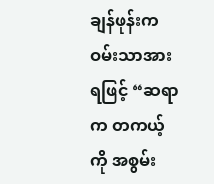ချန်ဖုန်းက ဝမ်းသာအားရဖြင့် “ဆရာက တကယ့်ကို အစွမ်း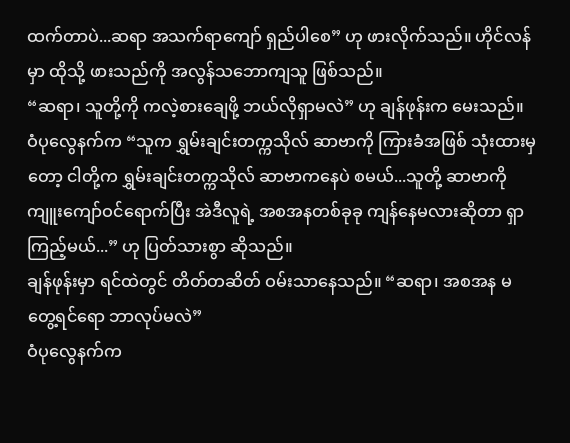ထက်တာပဲ...ဆရာ အသက်ရာကျော် ရှည်ပါစေ” ဟု ဖားလိုက်သည်။ ဟိုင်လန်မှာ ထိုသို့ ဖားသည်ကို အလွန်သဘောကျသူ ဖြစ်သည်။
“ဆရာ၊ သူတို့ကို ကလဲ့စားချေဖို့ ဘယ်လိုရှာမလဲ” ဟု ချန်ဖုန်းက မေးသည်။
ဝံပုလွေနက်က “သူက ရွှမ်းချင်းတက္ကသိုလ် ဆာဗာကို ကြားခံအဖြစ် သုံးထားမှတော့ ငါတို့က ရွှမ်းချင်းတက္ကသိုလ် ဆာဗာကနေပဲ စမယ်...သူတို့ ဆာဗာကို ကျူးကျော်ဝင်ရောက်ပြီး အဲဒီလူရဲ့ အစအနတစ်ခုခု ကျန်နေမလားဆိုတာ ရှာကြည့်မယ်...” ဟု ပြတ်သားစွာ ဆိုသည်။
ချန်ဖုန်းမှာ ရင်ထဲတွင် တိတ်တဆိတ် ဝမ်းသာနေသည်။ “ဆရာ၊ အစအန မတွေ့ရင်ရော ဘာလုပ်မလဲ”
ဝံပုလွေနက်က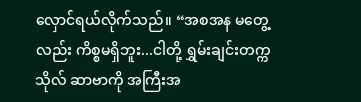လှောင်ရယ်လိုက်သည်။ “အစအန မတွေ့လည်း ကိစ္စမရှိဘူး...ငါတို့ ရွှမ်းချင်းတက္ကသိုလ် ဆာဗာကို အကြီးအ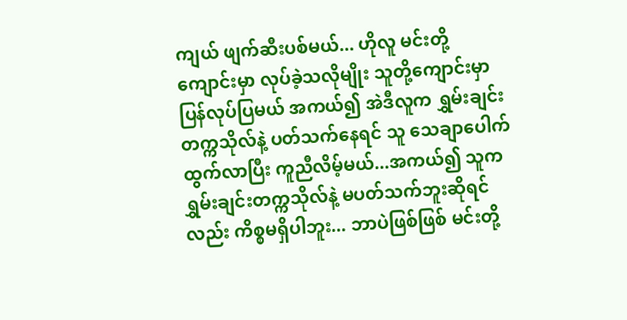ကျယ် ဖျက်ဆီးပစ်မယ်... ဟိုလူ မင်းတို့ကျောင်းမှာ လုပ်ခဲ့သလိုမျိုး သူတို့ကျောင်းမှာ ပြန်လုပ်ပြမယ် အကယ်၍ အဲဒီလူက ရွှမ်းချင်းတက္ကသိုလ်နဲ့ ပတ်သက်နေရင် သူ သေချာပေါက် ထွက်လာပြီး ကူညီလိမ့်မယ်...အကယ်၍ သူက ရွှမ်းချင်းတက္ကသိုလ်နဲ့ မပတ်သက်ဘူးဆိုရင်လည်း ကိစ္စမရှိပါဘူး... ဘာပဲဖြစ်ဖြစ် မင်းတို့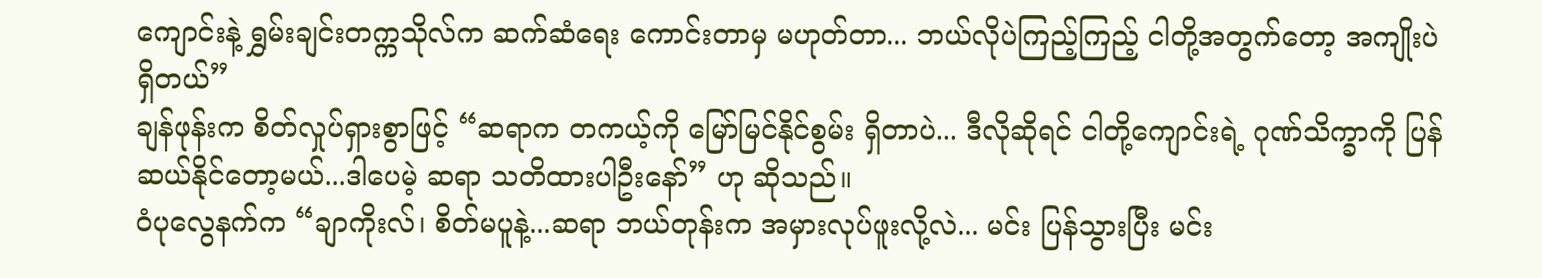ကျောင်းနဲ့ ရွှမ်းချင်းတက္ကသိုလ်က ဆက်ဆံရေး ကောင်းတာမှ မဟုတ်တာ... ဘယ်လိုပဲကြည့်ကြည့် ငါတို့အတွက်တော့ အကျိုးပဲ ရှိတယ်”
ချန်ဖုန်းက စိတ်လှုပ်ရှားစွာဖြင့် “ဆရာက တကယ့်ကို မြော်မြင်နိုင်စွမ်း ရှိတာပဲ... ဒီလိုဆိုရင် ငါတို့ကျောင်းရဲ့ ဂုဏ်သိက္ခာကို ပြန်ဆယ်နိုင်တော့မယ်...ဒါပေမဲ့ ဆရာ သတိထားပါဦးနော်” ဟု ဆိုသည်။
ဝံပုလွေနက်က “ချာကိုးလ်၊ စိတ်မပူနဲ့...ဆရာ ဘယ်တုန်းက အမှားလုပ်ဖူးလို့လဲ... မင်း ပြန်သွားပြီး မင်း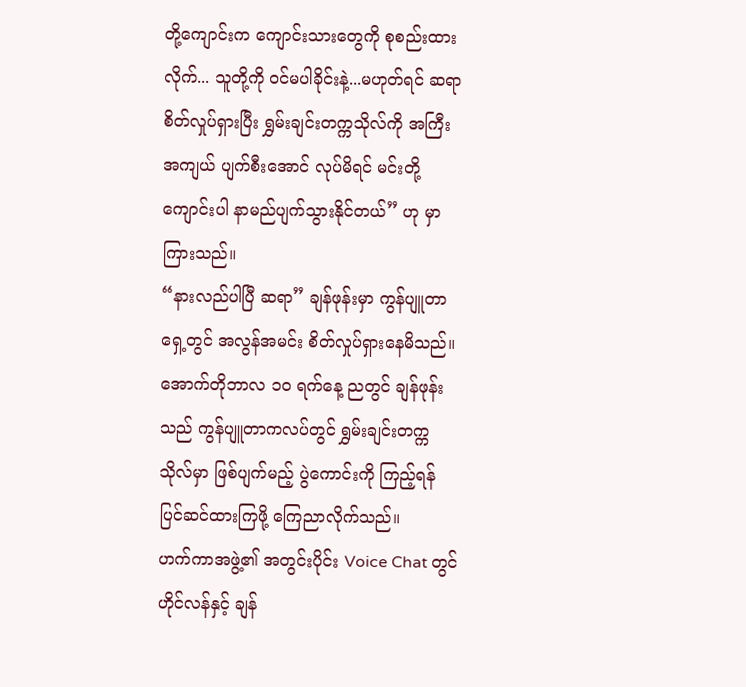တို့ကျောင်းက ကျောင်းသားတွေကို စုစည်းထားလိုက်... သူတို့ကို ဝင်မပါခိုင်းနဲ့...မဟုတ်ရင် ဆရာ စိတ်လှုပ်ရှားပြီး ရွှမ်းချင်းတက္ကသိုလ်ကို အကြီးအကျယ် ပျက်စီးအောင် လုပ်မိရင် မင်းတို့ကျောင်းပါ နာမည်ပျက်သွားနိုင်တယ်” ဟု မှာကြားသည်။
“နားလည်ပါပြီ ဆရာ” ချန်ဖုန်းမှာ ကွန်ပျူတာရှေ့တွင် အလွန်အမင်း စိတ်လှုပ်ရှားနေမိသည်။
အောက်တိုဘာလ ၁၀ ရက်နေ့ ညတွင် ချန်ဖုန်းသည် ကွန်ပျူတာကလပ်တွင် ရွှမ်းချင်းတက္ကသိုလ်မှာ ဖြစ်ပျက်မည့် ပွဲကောင်းကို ကြည့်ရန် ပြင်ဆင်ထားကြဖို့ ကြေညာလိုက်သည်။
ဟက်ကာအဖွဲ့၏ အတွင်းပိုင်း Voice Chat တွင် ဟိုင်လန်နှင့် ချန်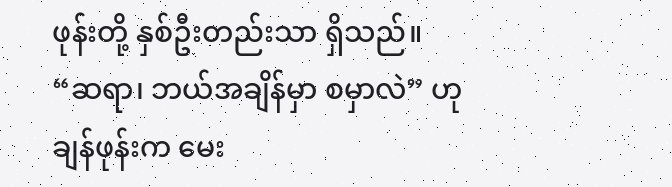ဖုန်းတို့ နှစ်ဦးတည်းသာ ရှိသည်။
“ဆရာ၊ ဘယ်အချိန်မှာ စမှာလဲ” ဟု ချန်ဖုန်းက မေး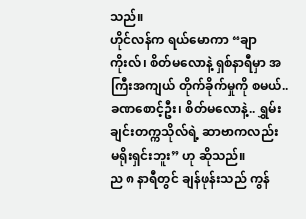သည်။
ဟိုင်လန်က ရယ်မောကာ “ချာကိုးလ်၊ စိတ်မလောနဲ့ ရှစ်နာရီမှာ အကြီးအကျယ် တိုက်ခိုက်မှုကို စမယ်..ခဏစောင့်ဦး၊ စိတ်မလောနဲ့.. ရွှမ်းချင်းတက္ကသိုလ်ရဲ့ ဆာဗာကလည်း မရိုးရှင်းဘူး” ဟု ဆိုသည်။
ည ၈ နာရီတွင် ချန်ဖုန်းသည် ကွန်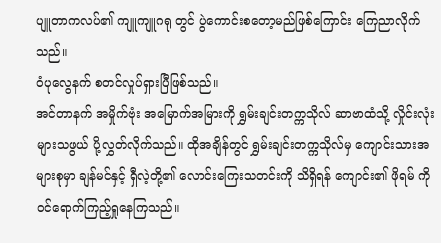ပျူတာကလပ်၏ ကျူကျူဂရု တွင် ပွဲကောင်းစတော့မည်ဖြစ်ကြောင်း ကြေညာလိုက်သည်။
ဝံပုလွေနက် စတင်လှုပ်ရှားပြီဖြစ်သည်။
အင်တာနက် အမှိုက်ဗုံး အမြောက်အမြားကို ရွှမ်းချင်းတက္ကသိုလ် ဆာဗာထံသို့ လှိုင်းလုံးများသဖွယ် ပို့လွှတ်လိုက်သည်။ ထိုအချိန်တွင် ရွှမ်းချင်းတက္ကသိုလ်မှ ကျောင်းသားအများစုမှာ ချန်မင်နှင့် ရှီလဲ့တို့၏ လောင်းကြေးသတင်းကို သိရှိရန် ကျောင်း၏ ဖိုရမ် ကို ဝင်ရောက်ကြည့်ရှုနေကြသည်။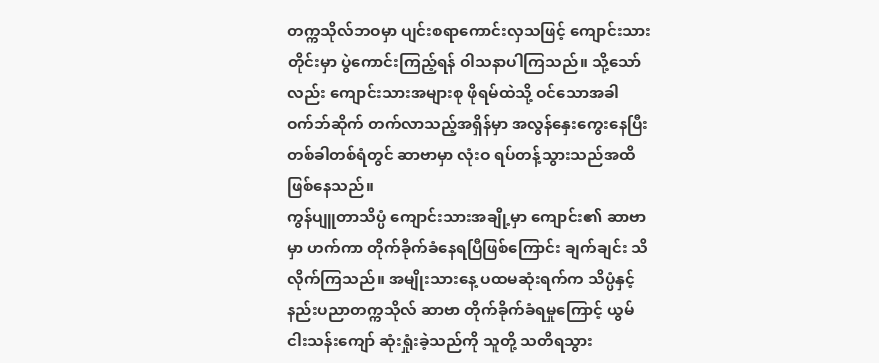တက္ကသိုလ်ဘဝမှာ ပျင်းစရာကောင်းလှသဖြင့် ကျောင်းသားတိုင်းမှာ ပွဲကောင်းကြည့်ရန် ဝါသနာပါကြသည်။ သို့သော်လည်း ကျောင်းသားအများစု ဖိုရမ်ထဲသို့ ဝင်သောအခါ ဝက်ဘ်ဆိုက် တက်လာသည့်အရှိန်မှာ အလွန်နှေးကွေးနေပြီး တစ်ခါတစ်ရံတွင် ဆာဗာမှာ လုံးဝ ရပ်တန့်သွားသည်အထိ ဖြစ်နေသည်။
ကွန်ပျူတာသိပ္ပံ ကျောင်းသားအချို့မှာ ကျောင်း၏ ဆာဗာမှာ ဟက်ကာ တိုက်ခိုက်ခံနေရပြီဖြစ်ကြောင်း ချက်ချင်း သိလိုက်ကြသည်။ အမျိုးသားနေ့ ပထမဆုံးရက်က သိပ္ပံနှင့်နည်းပညာတက္ကသိုလ် ဆာဗာ တိုက်ခိုက်ခံရမှုကြောင့် ယွမ် ငါးသန်းကျော် ဆုံးရှုံးခဲ့သည်ကို သူတို့ သတိရသွား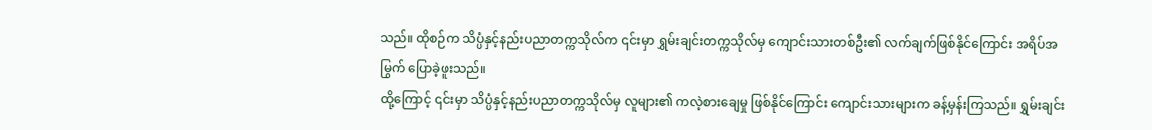သည်။ ထိုစဉ်က သိပ္ပံနှင့်နည်းပညာတက္ကသိုလ်က ၎င်းမှာ ရွှမ်းချင်းတက္ကသိုလ်မှ ကျောင်းသားတစ်ဦး၏ လက်ချက်ဖြစ်နိုင်ကြောင်း အရိပ်အမြွက် ပြောခဲ့ဖူးသည်။
ထို့ကြောင့် ၎င်းမှာ သိပ္ပံနှင့်နည်းပညာတက္ကသိုလ်မှ လူများ၏ ကလဲ့စားချေမှု ဖြစ်နိုင်ကြောင်း ကျောင်းသားများက ခန့်မှန်းကြသည်။ ရွှမ်းချင်း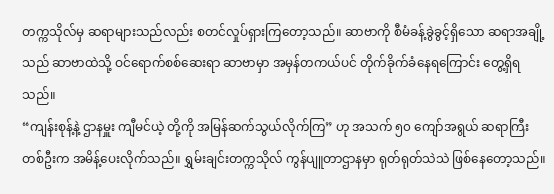တက္ကသိုလ်မှ ဆရာများသည်လည်း စတင်လှုပ်ရှားကြတော့သည်။ ဆာဗာကို စီမံခန့်ခွဲခွင့်ရှိသော ဆရာအချို့သည် ဆာဗာထဲသို့ ဝင်ရောက်စစ်ဆေးရာ ဆာဗာမှာ အမှန်တကယ်ပင် တိုက်ခိုက်ခံနေရကြောင်း တွေ့ရှိရသည်။
“ကျန်းစုန့်နဲ့ ဌာနမှူး ကျီမင်ယဲ့ တို့ကို အမြန်ဆက်သွယ်လိုက်ကြ” ဟု အသက် ၅၀ ကျော်အရွယ် ဆရာကြီးတစ်ဦးက အမိန့်ပေးလိုက်သည်။ ရွှမ်းချင်းတက္ကသိုလ် ကွန်ပျူတာဌာနမှာ ရုတ်ရုတ်သဲသဲ ဖြစ်နေတော့သည်။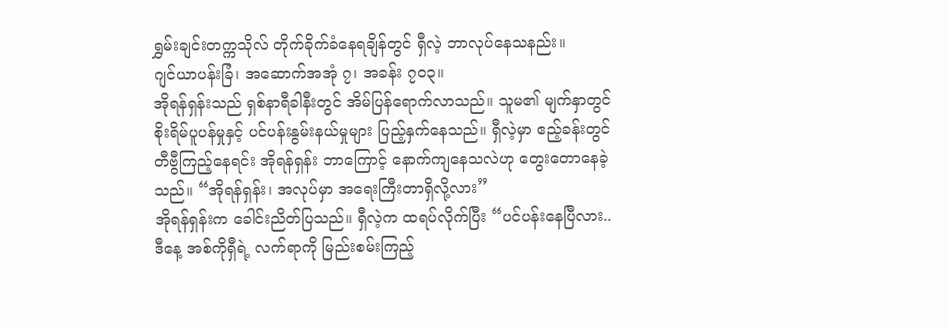ရွှမ်းချင်းတက္ကသိုလ် တိုက်ခိုက်ခံနေရချိန်တွင် ရှီလဲ့ ဘာလုပ်နေသနည်း။
ဂျင်ယာပန်းခြံ၊ အဆောက်အအုံ ၇၊ အခန်း ၇၀၃။
အိုရန်ရှန်းသည် ရှစ်နာရီခါနီးတွင် အိမ်ပြန်ရောက်လာသည်။ သူမ၏ မျက်နှာတွင် စိုးရိမ်ပူပန်မှုနှင့် ပင်ပန်းနွမ်းနယ်မှုများ ပြည့်နှက်နေသည်။ ရှီလဲ့မှာ ဧည့်ခန်းတွင် တီဗွီကြည့်နေရင်း အိုရန်ရှန်း ဘာကြောင့် နောက်ကျနေသလဲဟု တွေးတောနေခဲ့သည်။ “အိုရန်ရှန်း၊ အလုပ်မှာ အရေးကြီးတာရှိလို့လား”
အိုရန်ရှန်းက ခေါင်းညိတ်ပြသည်။ ရှီလဲ့က ထရပ်လိုက်ပြီး “ပင်ပန်းနေပြီလား.. ဒီနေ့ အစ်ကိုရှီရဲ့ လက်ရာကို မြည်းစမ်းကြည့်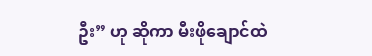ဦး” ဟု ဆိုကာ မီးဖိုချောင်ထဲ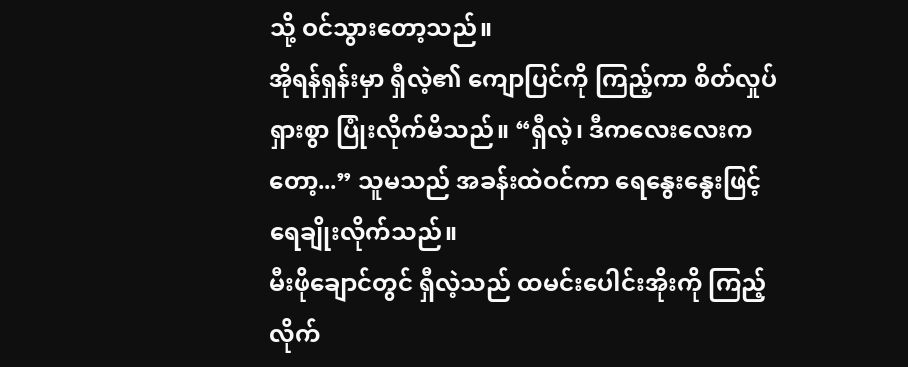သို့ ဝင်သွားတော့သည်။
အိုရန်ရှန်းမှာ ရှီလဲ့၏ ကျောပြင်ကို ကြည့်ကာ စိတ်လှုပ်ရှားစွာ ပြုံးလိုက်မိသည်။ “ရှီလဲ့၊ ဒီကလေးလေးကတော့...” သူမသည် အခန်းထဲဝင်ကာ ရေနွေးနွေးဖြင့် ရေချိုးလိုက်သည်။
မီးဖိုချောင်တွင် ရှီလဲ့သည် ထမင်းပေါင်းအိုးကို ကြည့်လိုက်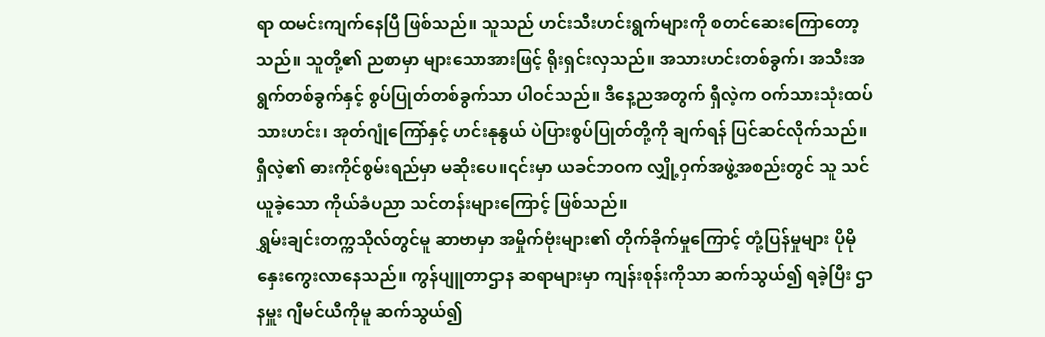ရာ ထမင်းကျက်နေပြီ ဖြစ်သည်။ သူသည် ဟင်းသီးဟင်းရွက်များကို စတင်ဆေးကြောတော့သည်။ သူတို့၏ ညစာမှာ များသောအားဖြင့် ရိုးရှင်းလှသည်။ အသားဟင်းတစ်ခွက်၊ အသီးအရွက်တစ်ခွက်နှင့် စွပ်ပြုတ်တစ်ခွက်သာ ပါဝင်သည်။ ဒီနေ့ညအတွက် ရှီလဲ့က ဝက်သားသုံးထပ်သားဟင်း၊ အုတ်ဂျုံကြော်နှင့် ဟင်းနုနွယ် ပဲပြားစွပ်ပြုတ်တို့ကို ချက်ရန် ပြင်ဆင်လိုက်သည်။
ရှီလဲ့၏ ဓားကိုင်စွမ်းရည်မှာ မဆိုးပေ။၎င်းမှာ ယခင်ဘဝက လျှို့ဝှက်အဖွဲ့အစည်းတွင် သူ သင်ယူခဲ့သော ကိုယ်ခံပညာ သင်တန်းများကြောင့် ဖြစ်သည်။
ရွှမ်းချင်းတက္ကသိုလ်တွင်မူ ဆာဗာမှာ အမှိုက်ဗုံးများ၏ တိုက်ခိုက်မှုကြောင့် တုံ့ပြန်မှုများ ပိုမိုနှေးကွေးလာနေသည်။ ကွန်ပျူတာဌာန ဆရာများမှာ ကျန်းစုန်းကိုသာ ဆက်သွယ်၍ ရခဲ့ပြီး ဌာနမှူး ဂျီမင်ယီကိုမူ ဆက်သွယ်၍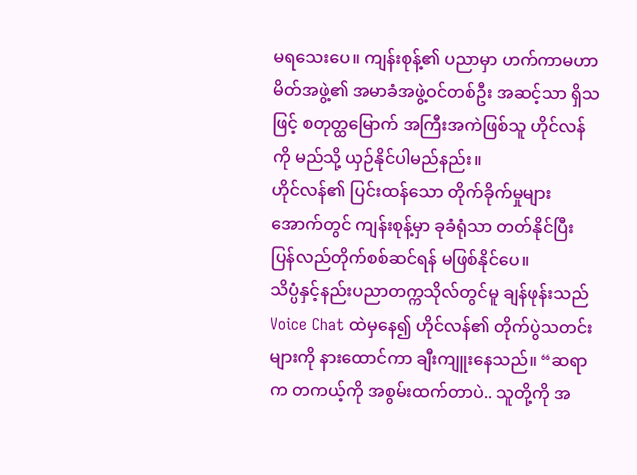မရသေးပေ။ ကျန်းစုန့်၏ ပညာမှာ ဟက်ကာမဟာမိတ်အဖွဲ့၏ အမာခံအဖွဲ့ဝင်တစ်ဦး အဆင့်သာ ရှိသဖြင့် စတုတ္ထမြောက် အကြီးအကဲဖြစ်သူ ဟိုင်လန်ကို မည်သို့ ယှဉ်နိုင်ပါမည်နည်း။
ဟိုင်လန်၏ ပြင်းထန်သော တိုက်ခိုက်မှုများအောက်တွင် ကျန်းစုန့်မှာ ခုခံရုံသာ တတ်နိုင်ပြီး ပြန်လည်တိုက်စစ်ဆင်ရန် မဖြစ်နိုင်ပေ။
သိပ္ပံနှင့်နည်းပညာတက္ကသိုလ်တွင်မူ ချန်ဖုန်းသည် Voice Chat ထဲမှနေ၍ ဟိုင်လန်၏ တိုက်ပွဲသတင်းများကို နားထောင်ကာ ချီးကျူးနေသည်။ “ဆရာက တကယ့်ကို အစွမ်းထက်တာပဲ.. သူတို့ကို အ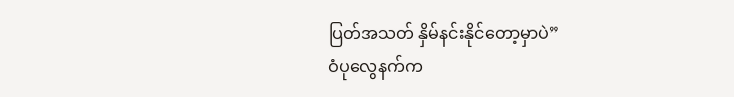ပြတ်အသတ် နှိမ်နင်းနိုင်တော့မှာပဲ”
ဝံပုလွေနက်က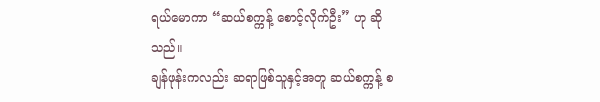ရယ်မောကာ “ဆယ်စက္ကန့် စောင့်လိုက်ဦး” ဟု ဆိုသည်။
ချန်ဖုန်းကလည်း ဆရာဖြစ်သူနှင့်အတူ ဆယ်စက္ကန့် စ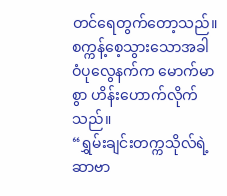တင်ရေတွက်တော့သည်။ စက္ကန့်စေ့သွားသောအခါ ဝံပုလွေနက်က မောက်မာစွာ ဟိန်းဟောက်လိုက်သည်။
“ရွှမ်းချင်းတက္ကသိုလ်ရဲ့ ဆာဗာ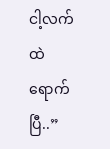ငါ့လက်ထဲ ရောက်ပြီ..”